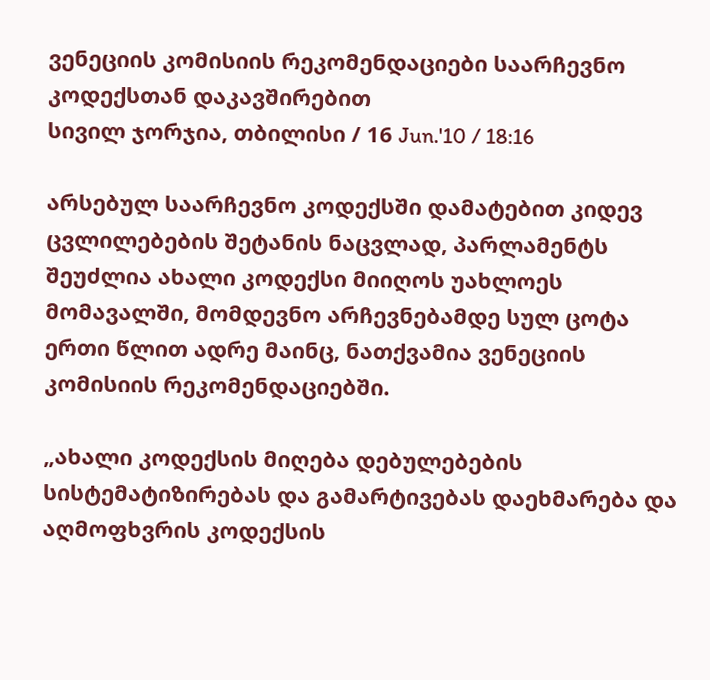ვენეციის კომისიის რეკომენდაციები საარჩევნო კოდექსთან დაკავშირებით
სივილ ჯორჯია, თბილისი / 16 Jun.'10 / 18:16

არსებულ საარჩევნო კოდექსში დამატებით კიდევ ცვლილებების შეტანის ნაცვლად, პარლამენტს შეუძლია ახალი კოდექსი მიიღოს უახლოეს მომავალში, მომდევნო არჩევნებამდე სულ ცოტა ერთი წლით ადრე მაინც, ნათქვამია ვენეციის კომისიის რეკომენდაციებში.

„ახალი კოდექსის მიღება დებულებების სისტემატიზირებას და გამარტივებას დაეხმარება და აღმოფხვრის კოდექსის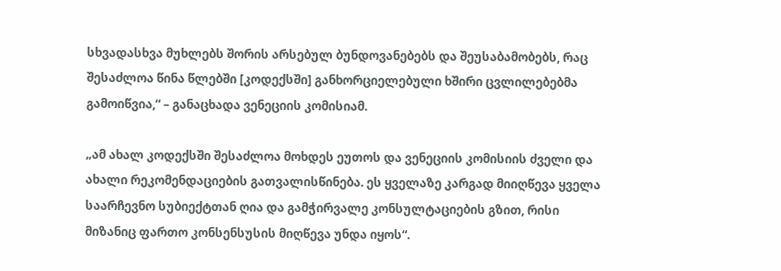სხვადასხვა მუხლებს შორის არსებულ ბუნდოვანებებს და შეუსაბამობებს, რაც შესაძლოა წინა წლებში [კოდექსში] განხორციელებული ხშირი ცვლილებებმა გამოიწვია,“ – განაცხადა ვენეციის კომისიამ.

„ამ ახალ კოდექსში შესაძლოა მოხდეს ეუთოს და ვენეციის კომისიის ძველი და ახალი რეკომენდაციების გათვალისწინება. ეს ყველაზე კარგად მიიღწევა ყველა საარჩევნო სუბიექტთან ღია და გამჭირვალე კონსულტაციების გზით, რისი მიზანიც ფართო კონსენსუსის მიღწევა უნდა იყოს“.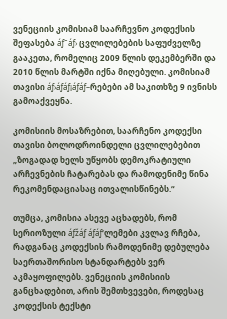ვენეციის კომისიამ საარჩევნო კოდექსის შეფასება áƒ˜áƒ› ცვლილებების საფუძველზე გააკეთა, რომელიც 2009 წლის დეკემბერში და 2010 წლის მარტში იქნა მიღებული. კომისიამ თავისი áƒ›áƒáƒ¡áƒáƒ–რებები ამ საკითხზე 9 ივნისს გამოაქვეყნა.

კომისიის მოსაზრებით, საარჩენო კოდექსი თავისი ბოლოდროინდელი ცვლილებებით „ზოგადად ხელს უწყობს დემოკრატიული არჩევნების ჩატარებას და რამოდენიმე წინა რეკომენდაციასაც ითვალისწინებს.“

თუმცა, კომისია ასევე აცხადებს, რომ სერიოზული áƒžáƒ áƒáƒ‘ლემები კვლავ რჩება, რადგანაც კოდექსის რამოდენიმე დებულება საერთაშორისო სტანდარტებს ვერ აკმაყოფილებს. ვენეციის კომისიის განცხადებით, არის შემთხვევები, როდესაც კოდექსის ტექსტი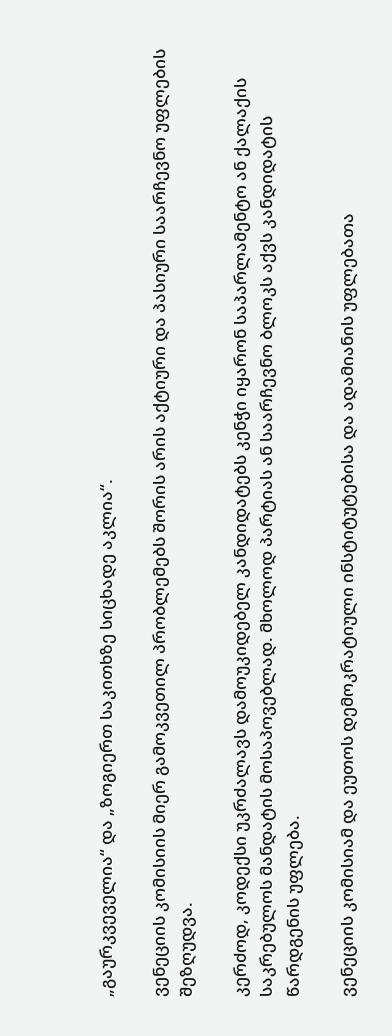„გაურკვეველია“ და „ზოგიერთ საკითხზე სიცხადე აკლია“.

ვენეციის კომისიის მიერ გამოკვეთილ პრობლემებს შორის არის აქტიური და პასიური საარჩევნო უფლების შეზღუდვა.

კერძოდ, კოდექსი უკრძალავს დამოუკიდებელ კანდიდატებს კენჭი იყარონ საპარლამენტო ან ქალაქის საკრებულოს მანდატის მოსაპოვებლად. მხოლოდ პარტიას ან საარჩევნო ბლოკს აქვს კანდიდატის წარდგენის უფლება.

ვენეციის კომისიამ და ეუთოს დემოკრატიული ინსტიტუტებისა და ადამიანის უფლებათა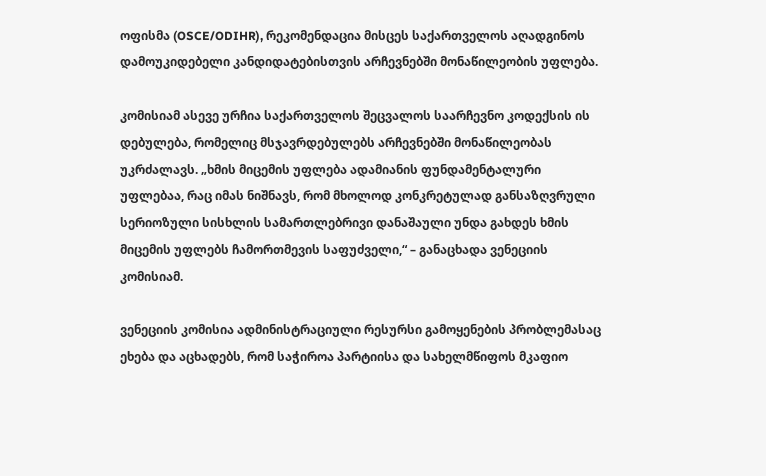ოფისმა (OSCE/ODIHR), რეკომენდაცია მისცეს საქართველოს აღადგინოს დამოუკიდებელი კანდიდატებისთვის არჩევნებში მონაწილეობის უფლება.

კომისიამ ასევე ურჩია საქართველოს შეცვალოს საარჩევნო კოდექსის ის დებულება, რომელიც მსჯავრდებულებს არჩევნებში მონაწილეობას უკრძალავს. „ხმის მიცემის უფლება ადამიანის ფუნდამენტალური უფლებაა, რაც იმას ნიშნავს, რომ მხოლოდ კონკრეტულად განსაზღვრული სერიოზული სისხლის სამართლებრივი დანაშაული უნდა გახდეს ხმის მიცემის უფლებს ჩამორთმევის საფუძველი,“ – განაცხადა ვენეციის კომისიამ.

ვენეციის კომისია ადმინისტრაციული რესურსი გამოყენების პრობლემასაც ეხება და აცხადებს, რომ საჭიროა პარტიისა და სახელმწიფოს მკაფიო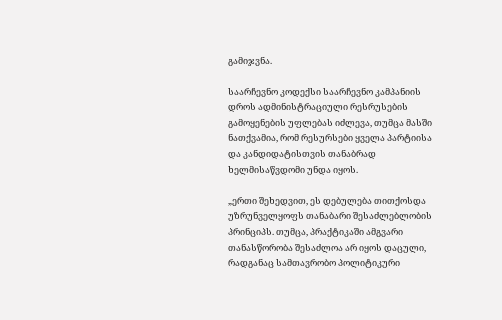გამიჯვნა.

საარჩევნო კოდექსი საარჩევნო კამპანიის დროს ადმინისტრაციული რესრუსების გამოყენების უფლებას იძლევა, თუმცა მასში ნათქვამია, რომ რესურსები ყველა პარტიისა და კანდიდატისთვის თანაბრად ხელმისაწვდომი უნდა იყოს.

„ერთი შეხედვით, ეს დებულება თითქოსდა უზრუნველყოფს თანაბარი შესაძლებლობის პრინციპს. თუმცა, პრაქტიკაში ამგვარი თანასწორობა შესაძლოა არ იყოს დაცული, რადგანაც სამთავრობო პოლიტიკური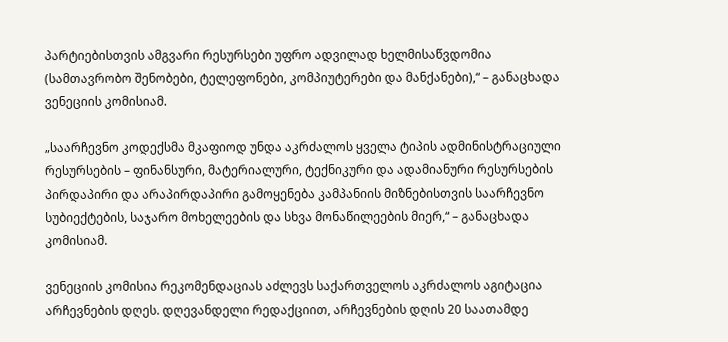პარტიებისთვის ამგვარი რესურსები უფრო ადვილად ხელმისაწვდომია (სამთავრობო შენობები, ტელეფონები, კომპიუტერები და მანქანები),“ – განაცხადა ვენეციის კომისიამ.

„საარჩევნო კოდექსმა მკაფიოდ უნდა აკრძალოს ყველა ტიპის ადმინისტრაციული რესურსების – ფინანსური, მატერიალური, ტექნიკური და ადამიანური რესურსების პირდაპირი და არაპირდაპირი გამოყენება კამპანიის მიზნებისთვის საარჩევნო სუბიექტების, საჯარო მოხელეების და სხვა მონაწილეების მიერ,“ – განაცხადა კომისიამ.

ვენეციის კომისია რეკომენდაციას აძლევს საქართველოს აკრძალოს აგიტაცია არჩევნების დღეს. დღევანდელი რედაქციით, არჩევნების დღის 20 საათამდე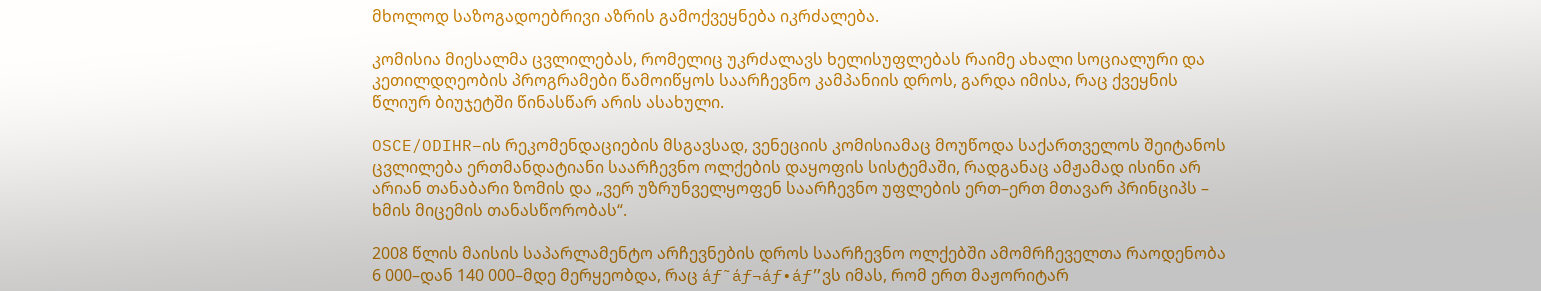მხოლოდ საზოგადოებრივი აზრის გამოქვეყნება იკრძალება.

კომისია მიესალმა ცვლილებას, რომელიც უკრძალავს ხელისუფლებას რაიმე ახალი სოციალური და კეთილდღეობის პროგრამები წამოიწყოს საარჩევნო კამპანიის დროს, გარდა იმისა, რაც ქვეყნის წლიურ ბიუჯეტში წინასწარ არის ასახული.

OSCE/ODIHR–ის რეკომენდაციების მსგავსად, ვენეციის კომისიამაც მოუწოდა საქართველოს შეიტანოს ცვლილება ერთმანდატიანი საარჩევნო ოლქების დაყოფის სისტემაში, რადგანაც ამჟამად ისინი არ არიან თანაბარი ზომის და „ვერ უზრუნველყოფენ საარჩევნო უფლების ერთ–ერთ მთავარ პრინციპს – ხმის მიცემის თანასწორობას“.

2008 წლის მაისის საპარლამენტო არჩევნების დროს საარჩევნო ოლქებში ამომრჩეველთა რაოდენობა 6 000–დან 140 000–მდე მერყეობდა, რაც áƒ˜áƒ¬áƒ•áƒ”ვს იმას, რომ ერთ მაჟორიტარ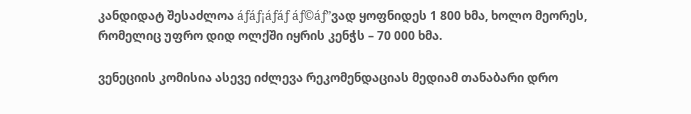კანდიდატ შესაძლოა áƒáƒ¡áƒáƒ áƒ©áƒ”ვად ყოფნიდეს 1 800 ხმა, ხოლო მეორეს, რომელიც უფრო დიდ ოლქში იყრის კენჭს – 70 000 ხმა.

ვენეციის კომისია ასევე იძლევა რეკომენდაციას მედიამ თანაბარი დრო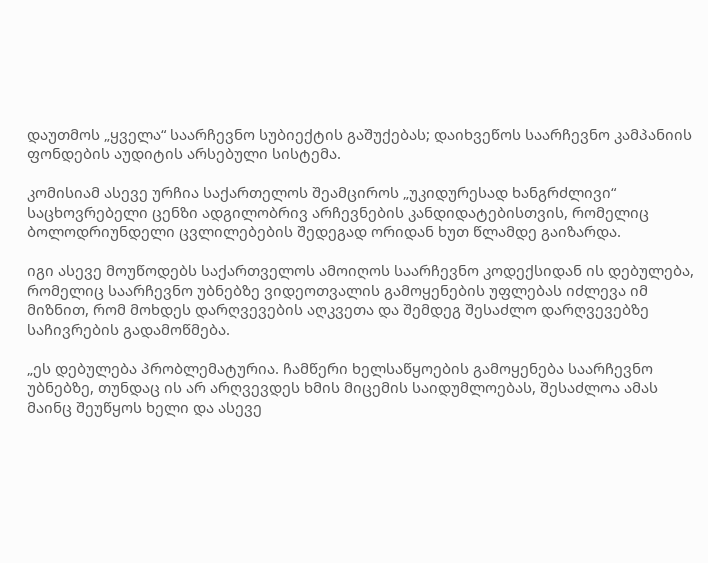დაუთმოს „ყველა“ საარჩევნო სუბიექტის გაშუქებას; დაიხვეწოს საარჩევნო კამპანიის ფონდების აუდიტის არსებული სისტემა.

კომისიამ ასევე ურჩია საქართელოს შეამციროს „უკიდურესად ხანგრძლივი“ საცხოვრებელი ცენზი ადგილობრივ არჩევნების კანდიდატებისთვის, რომელიც ბოლოდრიუნდელი ცვლილებების შედეგად ორიდან ხუთ წლამდე გაიზარდა.

იგი ასევე მოუწოდებს საქართველოს ამოიღოს საარჩევნო კოდექსიდან ის დებულება, რომელიც საარჩევნო უბნებზე ვიდეოთვალის გამოყენების უფლებას იძლევა იმ მიზნით, რომ მოხდეს დარღვევების აღკვეთა და შემდეგ შესაძლო დარღვევებზე საჩივრების გადამოწმება.

„ეს დებულება პრობლემატურია. ჩამწერი ხელსაწყოების გამოყენება საარჩევნო უბნებზე, თუნდაც ის არ არღვევდეს ხმის მიცემის საიდუმლოებას, შესაძლოა ამას მაინც შეუწყოს ხელი და ასევე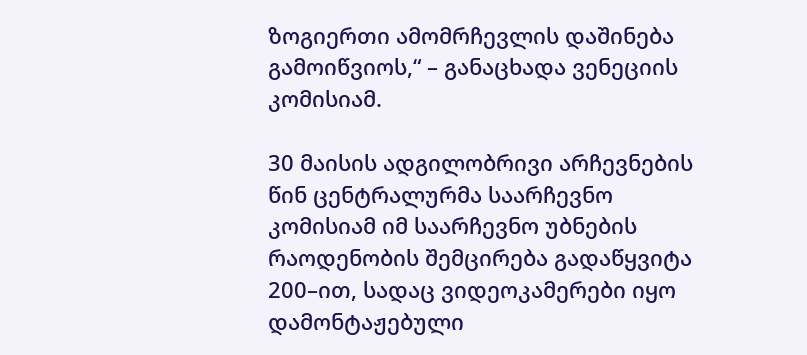ზოგიერთი ამომრჩევლის დაშინება გამოიწვიოს,“ – განაცხადა ვენეციის კომისიამ.

30 მაისის ადგილობრივი არჩევნების წინ ცენტრალურმა საარჩევნო კომისიამ იმ საარჩევნო უბნების რაოდენობის შემცირება გადაწყვიტა 200–ით, სადაც ვიდეოკამერები იყო დამონტაჟებული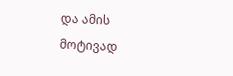და ამის მოტივად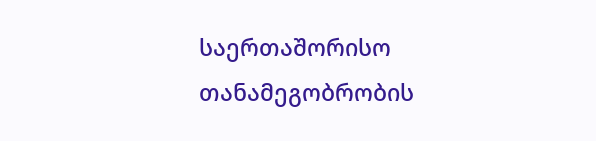საერთაშორისო თანამეგობრობის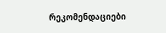რეკომენდაციები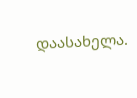დაასახელა.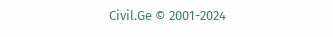Civil.Ge © 2001-2024